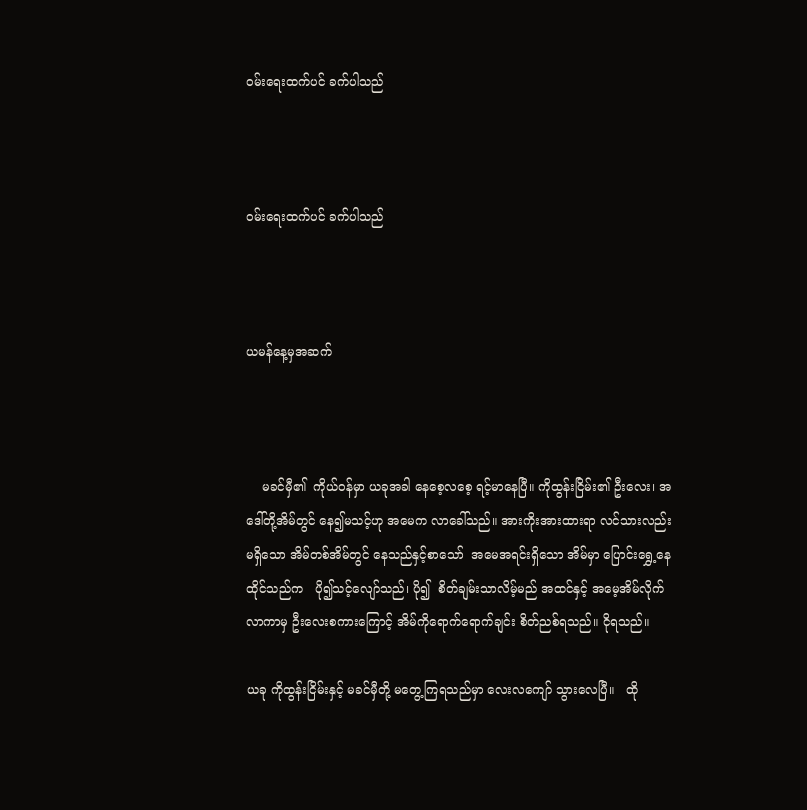ဝမ်းရေးထက်ပင် ခက်ပါသည်



ဝမ်းရေးထက်ပင် ခက်ပါသည်



ယမန်နေ့မှအဆက်



    မခင်မှီ၏  ကိုယ်ဝန်မှာ ယခုအခါ နေစေ့လစေ့ ရင့်မာနေပြီ။ ကိုထွန်းငြိမ်း၏ ဦးလေး၊ အဒေါ်တို့အိမ်တွင် နေ၍မသင့်ဟု အမေက လာခေါ်သည်။ အားကိုးအားထားရာ လင်သားလည်းမရှိသော အိမ်တစ်အိမ်တွင် နေသည်နှင့်စာသော်  အမေအရင်းရှိသော အိမ်မှာ ပြောင်းရွှေ့နေထိုင်သည်က   ပို၍သင့်လျော်သည်၊ ပို၍  စိတ်ချမ်းသာလိမ့်မည် အထင်နှင့် အမေ့အိမ်လိုက်လာကာမှ ဦးလေးစကားကြောင့် အိမ်ကိုရောက်ရောက်ချင်း စိတ်ညစ်ရသည်။ ငိုရသည်။

ယခု ကိုထွန်းငြိမ်းနှင့် မခင်မှီတို့ မတွေ့ကြရသည်မှာ လေးလကျော် သွားလေပြီ။   ထို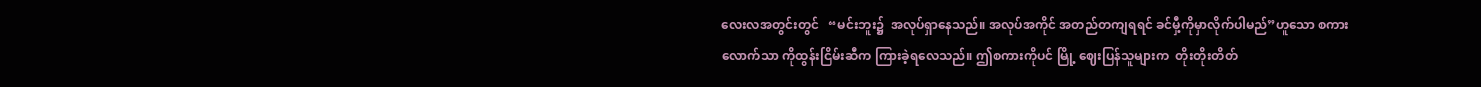လေးလအတွင်းတွင်   “မင်းဘူး၌  အလုပ်ရှာနေသည်။ အလုပ်အကိုင် အတည်တကျရရင် ခင်မှီ့ကိုမှာလိုက်ပါမည်”ဟူသော စကားလောက်သာ ကိုထွန်းငြိမ်းဆီက ကြားခဲ့ရလေသည်။ ဤစကားကိုပင် မြို့ ဈေးပြန်သူများက  တိုးတိုးတိတ်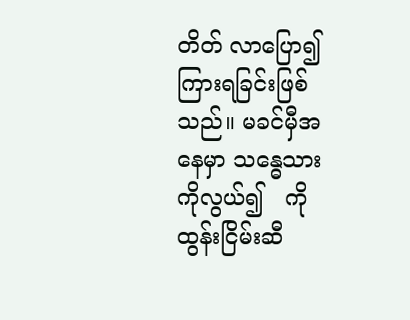တိတ် လာပြော၍ ကြားရခြင်းဖြစ်သည်။ မခင်မှီအနေမှာ သန္ဓေသားကိုလွယ်၍   ကိုထွန်းငြိမ်းဆီ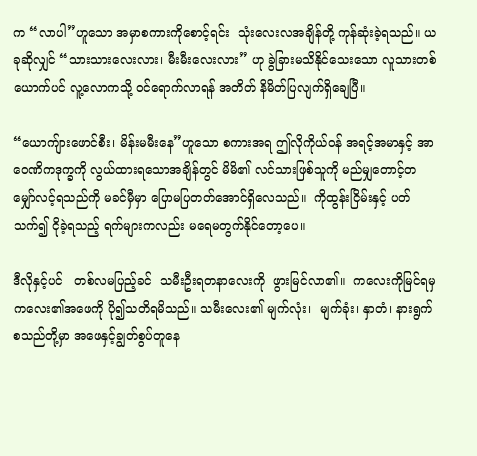က “လာပါ”ဟူသော အမှာစကားကိုစောင့်ရင်း  သုံးလေးလအချိန်တို့ ကုန်ဆုံးခဲ့ရသည်။ ယခုဆိုလျှင် “သားသားလေးလား၊ မီးမီးလေးလား” ဟု ခွဲခြားမသိနိုင်သေးသော လူသားတစ်ယောက်ပင် လူ့လောကသို့ ဝင်ရောက်လာရန် အတိတ် နိမိတ်ပြလျက်ရှိချေပြီ။

“ယောကျ်ားဖောင်စီး၊ မိန်းမမီးနေ”ဟူသော စကားအရ ဤလိုကိုယ်ဝန် အရင့်အမာနှင့် အာဝေဏိကဒုက္ခကို လွယ်ထားရသောအချိန်တွင် မိမိ၏ လင်သားဖြစ်သူကို မည်မျှတောင့်တ မျှော်လင့်ရသည်ကို မခင်မှီမှာ ပြောမပြတတ်အောင်ရှိလေသည်။  ကိုထွန်းငြိမ်းနှင့် ပတ်သက်၍ ငိုခဲ့ရသည့် ရက်များကလည်း မရေမတွက်နိုင်တော့ပေ။

ဒီလိုနှင့်ပင်   တစ်လမပြည့်ခင်  သမီးဦးရတနာလေးကို  ဖွားမြင်လာ၏။  ကလေးကိုမြင်ရမှ  ကလေး၏အဖေကို ပို၍သတိရမိသည်။ သမီးလေး၏ မျက်လုံး၊  မျက်ခုံး၊ နှာတံ၊ နားရွက် စသည်တို့မှာ အဖေနှင့်ချွတ်စွပ်တူနေ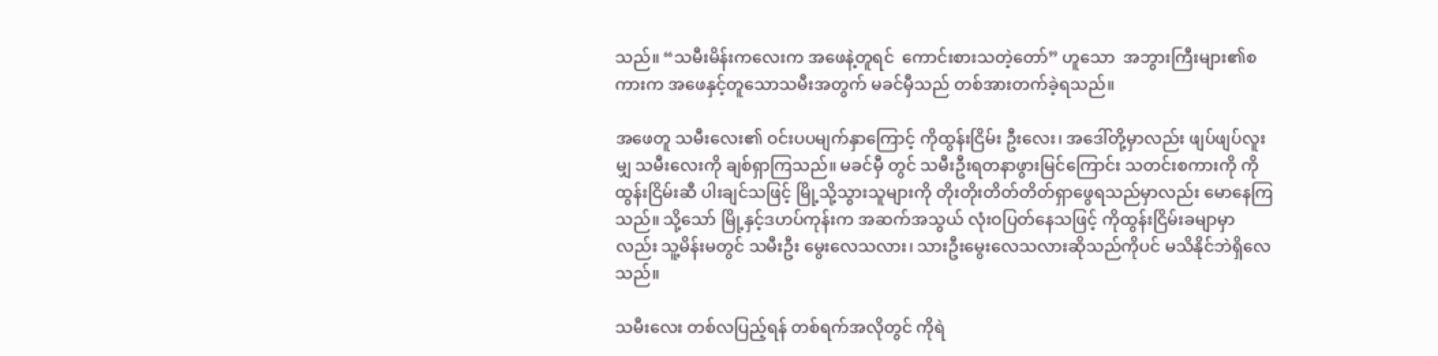သည်။ “သမီးမိန်းကလေးက အဖေနဲ့တူရင်  ကောင်းစားသတဲ့တော်” ဟူသော  အဘွားကြီးများ၏စကားက အဖေနှင့်တူသောသမီးအတွက် မခင်မှီသည် တစ်အားတက်ခဲ့ရသည်။

အဖေတူ သမီးလေး၏ ဝင်းပပမျက်နှာကြောင့် ကိုထွန်းငြိမ်း ဦးလေး၊ အဒေါ်တို့မှာလည်း ဖျပ်ဖျပ်လူးမျှ သမီးလေးကို ချစ်ရှာကြသည်။ မခင်မှီ တွင် သမီးဦးရတနာဖွားမြင်ကြောင်း သတင်းစကားကို ကိုထွန်းငြိမ်းဆီ ပါးချင်သဖြင့် မြို့သို့သွားသူများကို တိုးတိုးတိတ်တိတ်ရှာဖွေရသည်မှာလည်း မောနေကြသည်။ သို့သော် မြို့နှင့်ဒဟပ်ကုန်းက အဆက်အသွယ် လုံးဝပြတ်နေသဖြင့် ကိုထွန်းငြိမ်းခမျာမှာလည်း သူ့မိန်းမတွင် သမီးဦး မွေးလေသလား၊ သားဦးမွေးလေသလားဆိုသည်ကိုပင် မသိနိုင်ဘဲရှိလေသည်။

သမီးလေး တစ်လပြည့်ရန် တစ်ရက်အလိုတွင် ကိုရဲ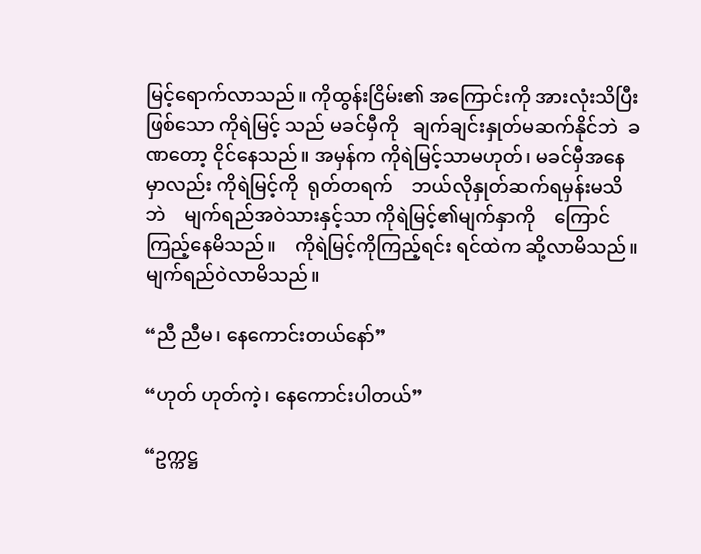မြင့်ရောက်လာသည်။ ကိုထွန်းငြိမ်း၏ အကြောင်းကို အားလုံးသိပြီးဖြစ်သော ကိုရဲမြင့် သည် မခင်မှီကို   ချက်ချင်းနှုတ်မဆက်နိုင်ဘဲ  ခဏတော့ ငိုင်နေသည်။ အမှန်က ကိုရဲမြင့်သာမဟုတ်၊ မခင်မှီအနေမှာလည်း ကိုရဲမြင့်ကို  ရုတ်တရက်    ဘယ်လိုနှုတ်ဆက်ရမှန်းမသိဘဲ    မျက်ရည်အဝဲသားနှင့်သာ ကိုရဲမြင့်၏မျက်နှာကို    ကြောင်ကြည့်နေမိသည်။    ကိုရဲမြင့်ကိုကြည့်ရင်း ရင်ထဲက ဆို့လာမိသည်။ မျက်ရည်ဝဲလာမိသည်။

“ညီ ညီမ၊ နေကောင်းတယ်နော်”

“ဟုတ် ဟုတ်ကဲ့၊ နေကောင်းပါတယ်”

“ဥက္ကဋ္ဌ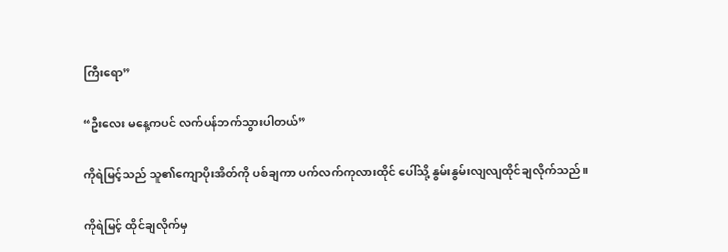ကြီးရော”

“ဦးလေး မနေ့ကပင် လက်ပန်ဘက်သွားပါတယ်”

ကိုရဲမြင့်သည် သူ၏ကျောပိုးအိတ်ကို ပစ်ချကာ ပက်လက်ကုလားထိုင် ပေါ်သို့ နွမ်းနွမ်းလျလျထိုင်ချလိုက်သည်။

ကိုရဲမြင့် ထိုင်ချလိုက်မှ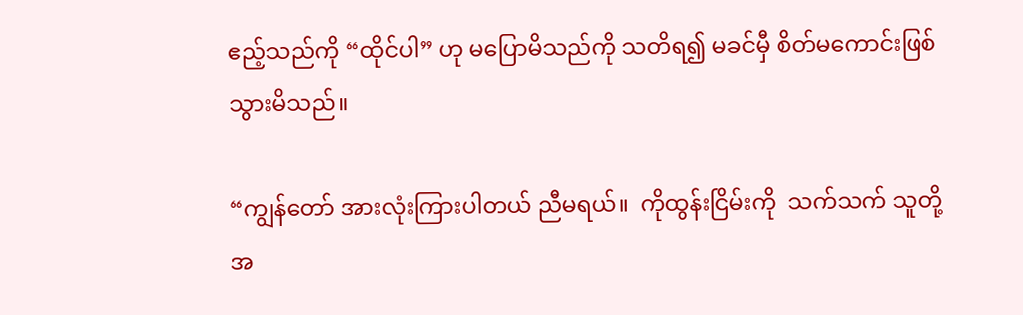ဧည့်သည်ကို “ထိုင်ပါ” ဟု မပြောမိသည်ကို သတိရ၍ မခင်မှီ စိတ်မကောင်းဖြစ်သွားမိသည်။

“ကျွန်တော် အားလုံးကြားပါတယ် ညီမရယ်။  ကိုထွန်းငြိမ်းကို  သက်သက် သူတို့အ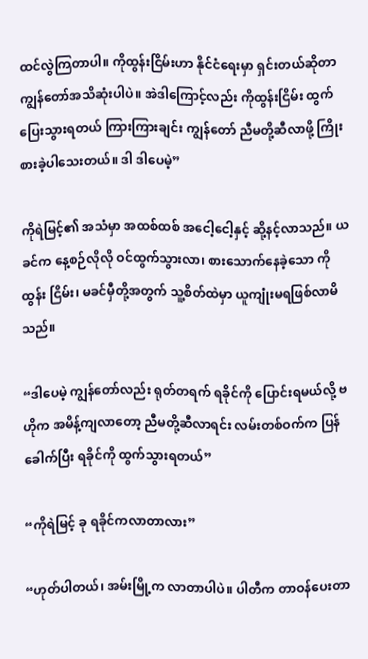ထင်လွဲကြတာပါ။ ကိုထွန်းငြိမ်းဟာ နိုင်ငံရေးမှာ ရှင်းတယ်ဆိုတာ ကျွန်တော်အသိဆုံးပါပဲ။ အဲဒါကြောင့်လည်း ကိုထွန်းငြိမ်း ထွက် ပြေးသွားရတယ် ကြားကြားချင်း ကျွန်တော် ညီမတို့ဆီလာဖို့ ကြိုးစားခဲ့ပါသေးတယ်။ ဒါ ဒါပေမဲ့”

ကိုရဲမြင့်၏ အသံမှာ အထစ်ထစ် အငေါ့ငေါ့နှင့် ဆို့နင့်လာသည်။ ယခင်က နေ့စဉ်လိုလို ဝင်ထွက်သွားလာ၊ စားသောက်နေခဲ့သော ကိုထွန်း ငြိမ်း၊ မခင်မှီတို့အတွက် သူ့စိတ်ထဲမှာ ယူကျုံးမရဖြစ်လာမိသည်။

“ဒါပေမဲ့ ကျွန်တော်လည်း ရုတ်တရက် ရခိုင်ကို ပြောင်းရမယ်လို့ ဗဟိုက အမိန့်ကျလာတော့ ညီမတို့ဆီလာရင်း လမ်းတစ်ဝက်က ပြန်ခေါက်ပြီး ရခိုင်ကို ထွက်သွားရတယ်”

“ကိုရဲမြင့် ခု ရခိုင်ကလာတာလား”

“ဟုတ်ပါတယ်၊ အမ်းမြို့က လာတာပါပဲ။ ပါတီက တာဝန်ပေးတာ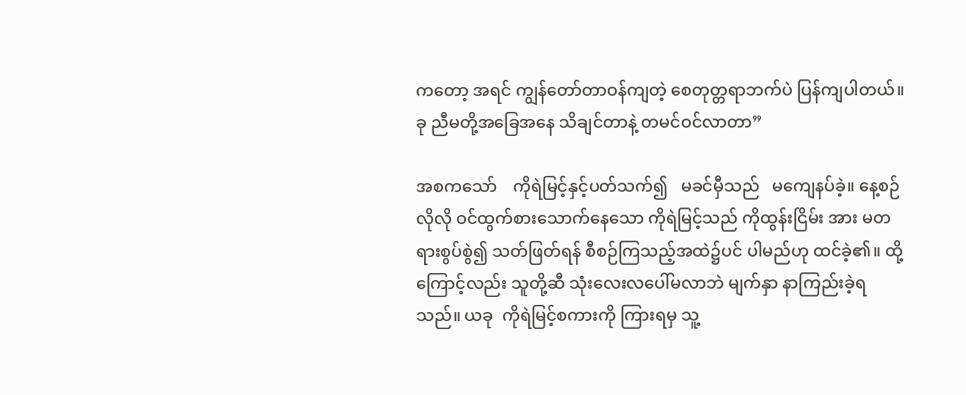ကတော့ အရင် ကျွန်တော်တာဝန်ကျတဲ့ စေတုတ္တရာဘက်ပဲ ပြန်ကျပါတယ်။ ခု ညီမတို့အခြေအနေ သိချင်တာနဲ့ တမင်ဝင်လာတာ”

အစကသော်    ကိုရဲမြင့်နှင့်ပတ်သက်၍   မခင်မှီသည်   မကျေနပ်ခဲ့။ နေ့စဉ်လိုလို ဝင်ထွက်စားသောက်နေသော ကိုရဲမြင့်သည် ကိုထွန်းငြိမ်း အား မတရားစွပ်စွဲ၍ သတ်ဖြတ်ရန် စီစဉ်ကြသည့်အထဲ၌ပင် ပါမည်ဟု ထင်ခဲ့၏။ ထို့ကြောင့်လည်း သူတို့ဆီ သုံးလေးလပေါ်မလာဘဲ မျက်နှာ နာကြည်းခဲ့ရသည်။ ယခု  ကိုရဲမြင့်စကားကို ကြားရမှ သူ့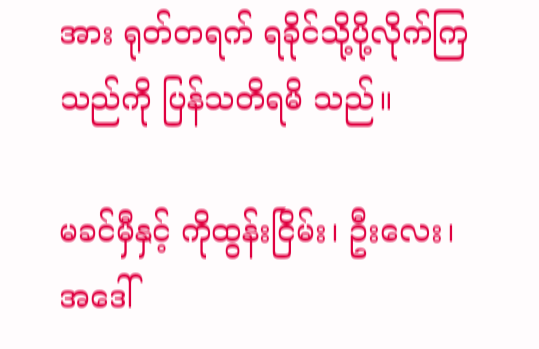အား ရုတ်တရက် ရခိုင်သို့ပို့လိုက်ကြသည်ကို ပြန်သတိရမိ သည်။

မခင်မှီနှင့် ကိုထွန်းငြိမ်း၊ ဦးလေး၊ အဒေါ်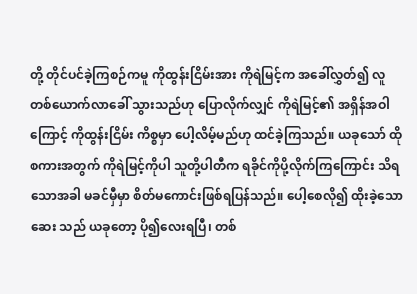တို့ တိုင်ပင်ခဲ့ကြစဉ်ကမူ ကိုထွန်းငြိမ်းအား ကိုရဲမြင့်က အခေါ်လွှတ်၍ လူတစ်ယောက်လာခေါ် သွားသည်ဟု ပြောလိုက်လျှင် ကိုရဲမြင့်၏ အရှိန်အဝါကြောင့် ကိုထွန်းငြိမ်း ကိစ္စမှာ ပေါ့လိမ့်မည်ဟု ထင်ခဲ့ကြသည်။ ယခုသော် ထိုစကားအတွက် ကိုရဲမြင့်ကိုပါ သူတို့ပါတီက ရခိုင်ကိုပို့လိုက်ကြကြောင်း သိရသောအခါ မခင်မှီမှာ စိတ်မကောင်းဖြစ်ရပြန်သည်။ ပေါ့စေလို၍ ထိုးခဲ့သော ဆေး သည် ယခုတော့ ပို၍လေးရပြီ၊ တစ်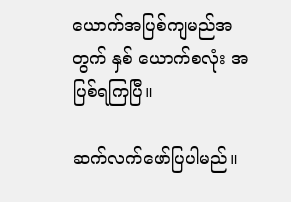ယောက်အပြစ်ကျမည်အတွက် နှစ် ယောက်စလုံး အပြစ်ရကြပြီ။

ဆက်လက်ဖော်ပြပါမည်။